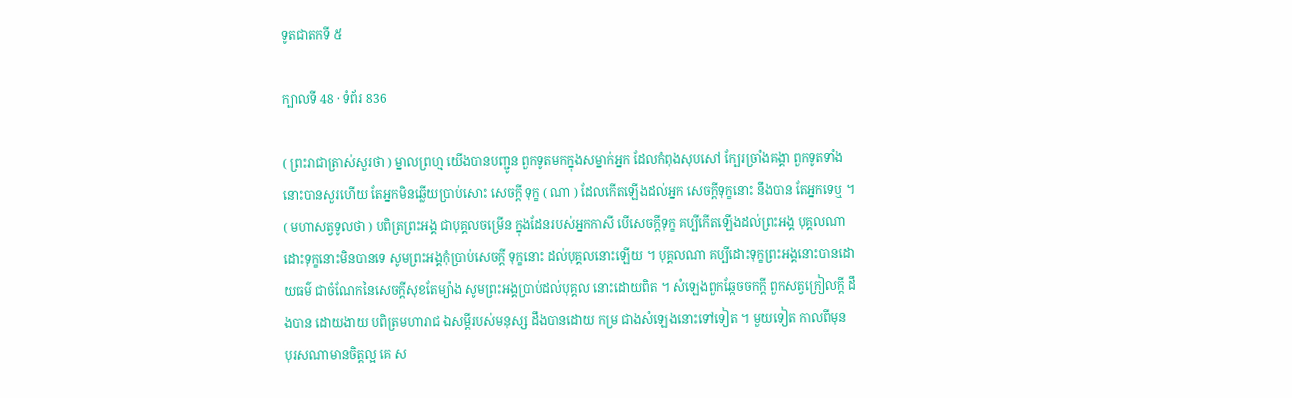ទូតជាតកទី ៥

ក្បាលទី 48 · ទំព័រ 836

( ព្រះរាជាត្រាស់សួរថា ) ម្នាលព្រហ្ម យើងបានបញ្ជូន ពួកទូតមកក្នុងសម្នាក់អ្នក ដែលកំពុងសុបសៅ ក្បែរច្រាំងគង្គា ពួកទូតទាំងនោះបានសួរហើយ តែអ្នកមិនឆ្លើយប្រាប់សោះ សេចក្តី ទុក្ខ ( ណា ) ដែលកើតឡើងដល់អ្នក សេចក្តីទុក្ខនោះ នឹងបាន តែអ្នកទេឬ ។ ( មហាសត្វទូលថា ) បពិត្រព្រះអង្គ ជាបុគ្គលចម្រើន ក្នុងដែនរបស់អ្នកកាសី បើសេចក្តីទុក្ខ គប្បីកើតឡើងដល់ព្រះអង្គ បុគ្គលណា ដោះទុក្ខនោះមិនបានទេ សូមព្រះអង្គកុំប្រាប់សេចក្តី ទុក្ខនោះ ដល់បុគ្គលនោះឡើយ ។ បុគ្គលណា គប្បីដោះទុក្ខព្រះអង្គនោះបានដោយធម៌ ជាចំណែកនៃសេចក្តីសុខតែម្យ៉ាង សូមព្រះអង្គប្រាប់ដល់បុគ្គល នោះដោយពិត ។ សំឡេងពួកឆ្កែចចកក្តី ពួកសត្វក្រៀលក្តី ដឹងបាន ដោយងាយ បពិត្រមហារាជ ឯសម្តីរបស់មនុស្ស ដឹងបានដោយ កម្រ ជាងសំឡេងនោះទៅទៀត ។ មួយទៀត កាលពីមុន បុរសណាមានចិត្តល្អ គេ ស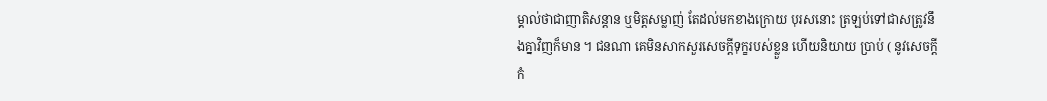ម្គាល់ថាជាញាតិសន្តាន ឬមិត្តសម្លាញ់ តែដល់មកខាងក្រោយ បុរសនោះ ត្រឡប់ទៅជាសត្រូវនឹងគ្នាវិញក៏មាន ។ ជនណា គេមិនសាកសួរសេចក្តីទុក្ខរបស់ខ្លួន ហើយនិយាយ ប្រាប់ ( នូវសេចក្តីកំ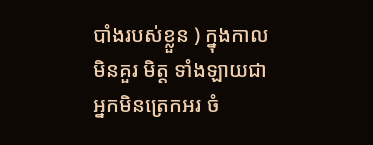បាំងរបស់ខ្លួន ) ក្នុងកាលមិនគួរ មិត្ត ទាំងឡាយជាអ្នកមិនត្រេកអរ ចំ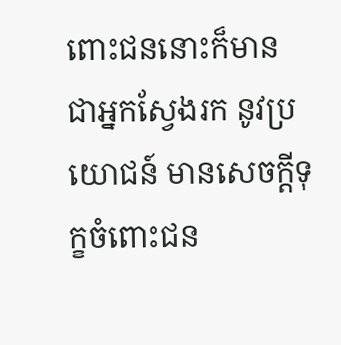ពោះជននោះក៏មាន ជាអ្នកស្វែងរក នូវប្រយោជន៍ មានសេចក្តីទុក្ខចំពោះជន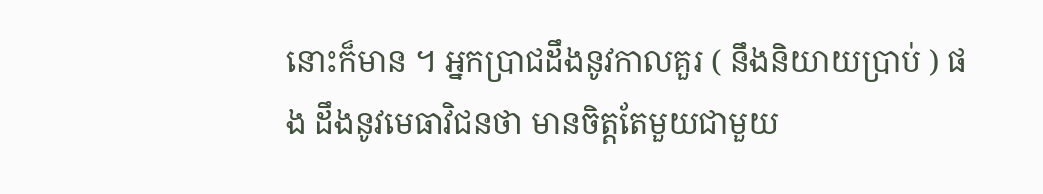នោះក៏មាន ។ អ្នកប្រាជដឹងនូវកាលគួរ ( នឹងនិយាយប្រាប់ ) ផង ដឹងនូវមេធាវិជនថា មានចិត្តតែមួយជាមួយ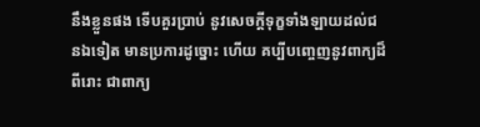នឹងខ្លួនផង ទើបគួរប្រាប់ នូវសេចក្តីទុក្ខទាំងឡាយដល់ជនឯទៀត មានប្រការដូច្នោះ ហើយ គប្បីបញ្ចេញនូវពាក្យដ៏ពីរោះ ជាពាក្យ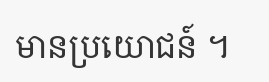មានប្រយោជន៍ ។